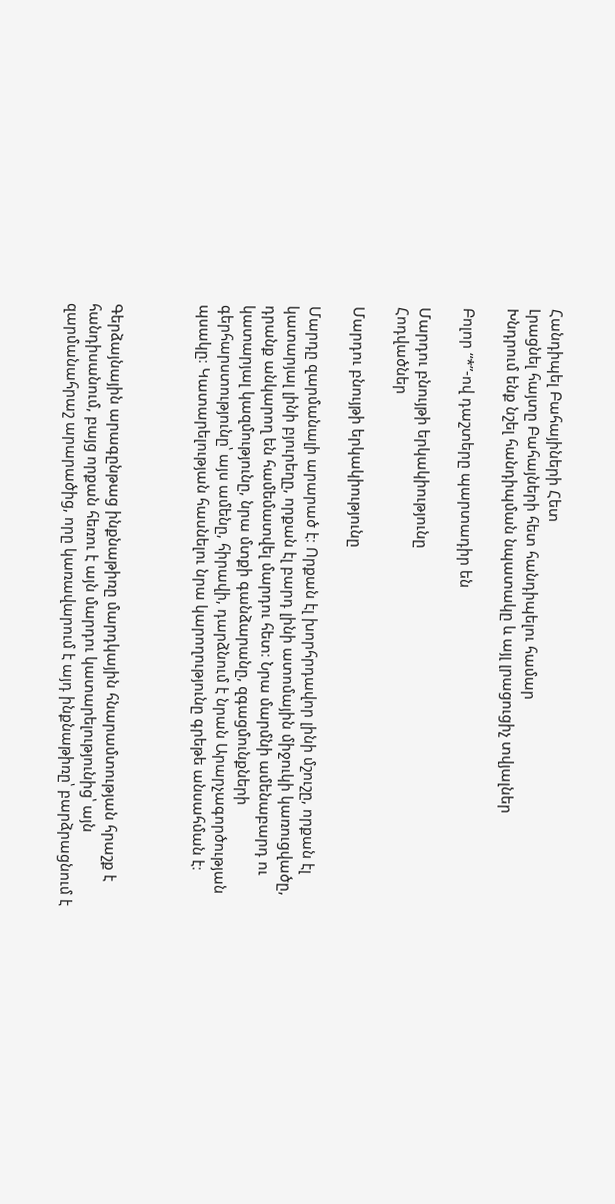Հանդիպել Բահայիների Հետ
Լրացնել հայտը Բահայների հետ հանդիպելու համար
Խնդրում ենք նշել հանդիպման նպատակը և այլ լրացուցիչ տվյալներ

Բոլոր “*”-ով դաշտերը պարտադիր են

Մարդու բնույթի երկակիությունը
Հոդվածներ

Մարդու բնույթի երկակիությունը

Մարդը զարմանալի արարած է։ Որքան էլ խորհրդավոր լինի մշուշը, որքան էլ կատարյալ լինի բյուրեղը, որքան էլ բարդ լինի ատոմային միջուկի կառուցվածը, դրանք անկարող են համեմատվել մարդու հետ։ Նրա մարմնի ամենաբարդ ու կատարյալ կազմությունը, նրա մտքի գանձարանը, զգացմունքների գերհարստությունը՝ այս ամենը, հիրավի, դարձնում է նրան Արարչագործության պսակը։ Կատարելության հասնելու նրա կարողությունը գրեթե անսահման է։



Գերձայնային արագընթաց ինքնաթիռը մարդկային հնարամտության հրաշք է հանդիսանում, բայց որքան հեռու է այն մարդու կատարելությունից՝ այն զարմանահրաշ արարածից, որը կառավարում է այդ ինքնաթիռը՝ բարձրացնում է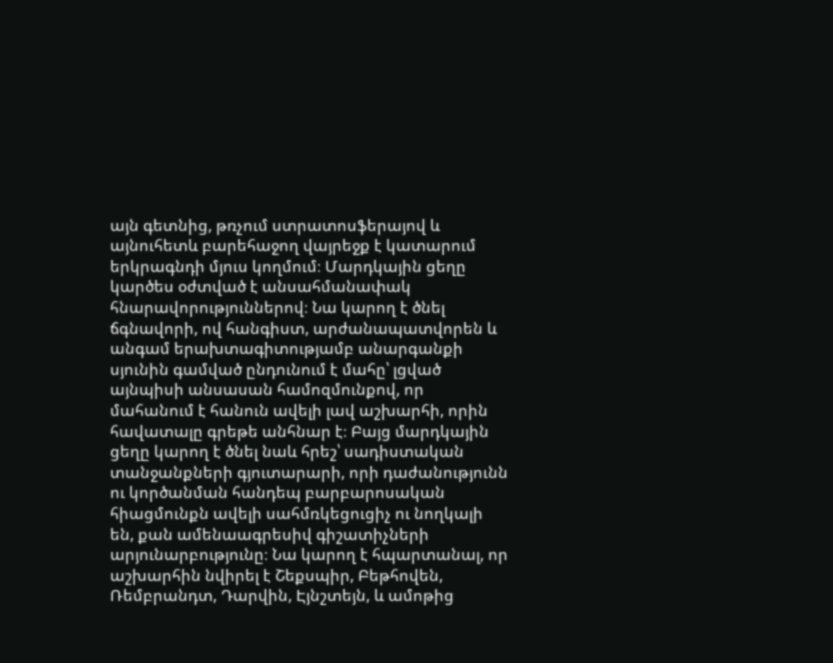այն գետնից, թռչում ստրատոսֆերայով և այնուհետև բարեհաջող վայրեջք է կատարում երկրագնդի մյուս կողմում։ Մարդկային ցեղը կարծես օժտված է անսահմանափակ հնարավորություններով։ Նա կարող է ծնել ճգնավորի, ով հանգիստ, արժանապատվորեն և անգամ երախտագիտությամբ անարգանքի սյունին գամված ընդունում է մահը՝ լցված այնպիսի անսասան համոզմունքով, որ մահանում է հանուն ավելի լավ աշխարհի, որին հավատալը գրեթե անհնար է։ Բայց մարդկային ցեղը կարող է ծնել նաև հրեշ՝ սադիստական տանջանքների գյուտարարի, որի դաժանությունն ու կործանման հանդեպ բարբարոսական հիացմունքն ավելի սահմռկեցուցիչ ու նողկալի են, քան ամենաագրեսիվ գիշատիչների արյունարբությունը։ Նա կարող է հպարտանալ, որ աշխարհին նվիրել է Շեքսպիր, Բեթհովեն, Ռեմբրանդտ, Դարվին, Էյնշտեյն, և ամոթից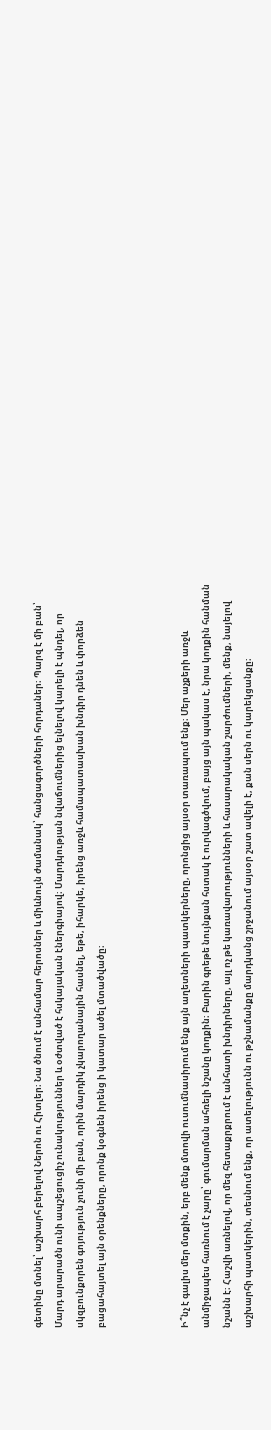գետինը մտնել՝ աշխարհ բերելով Ներոն ու Հիտլեր։ Նա ծնում է անհամար հերոսներ և միևնույն ժամանակ՝ հանցագործների հորդաներ։ Պարզ է մի բան՝ Մարդ արարածն ունի ապշեցուցիչ ունակություններ և օժտված է հսկայական էներգիայով։ Մարդկության նվաճումներից ելնելով կարելի է պնդել, որ սկզբունքորեն գոյություն չունի մի բան, որին մարդիկ չկարողանային հասնել, եթե, իհարկե, իրենց առջև համապատասխան խնդիր դնեն և փորձեն բացահայտել այն օրենքները, որոնք կօգնեն իրենց ի կատար ածել մտածվածը։



Ի՞նչ է գալիս մեր մտքին, երբ մենք մտովի ուսումնասիրում ենք այն աղետների պատկերները, որոնցից այսօր տառապում ենք։ Մեր աչքերի առջև անմիջապես հառնում է չարը՝ գումարման ահռելի նշանը կողքին։ Բարին գրեթե նույնքան հստակ է ուրվագծվում, բայց այն պակաս է, նրա կողքին հանման նշանն է։ Հաշվի առնելով, որ մեզ հետաքրքրում է անհատի խնդիրները, այլ ոչ թե կառավարությունների և հասարակական շարժումների, մենք, նայելով աշխարհի պատկերին, տեսնում ենք, որ ատելությունն ու թշնամանքը մարդկանց շրջանում այսօր շատ ավելի է, քան սերն ու կարեկցանքը։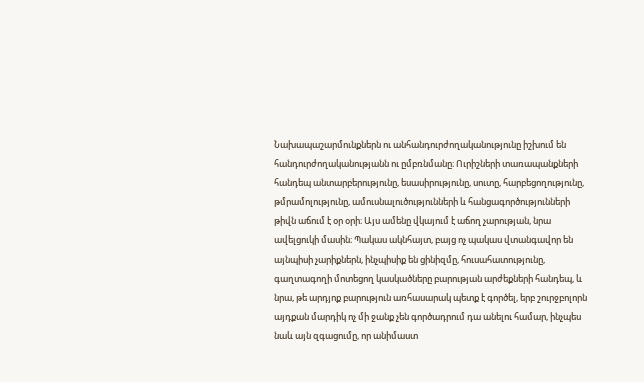Նախապաշարմունքներն ու անհանդուրժողականությունը իշխում են հանդուրժողականությանն ու ըմբռնմանը։ Ուրիշների տառապանքների հանդեպ անտարբերությունը, եսասիրությունը, սուտը, հարբեցողությունը, թմրամոլությունը, ամուսնալուծությունների և հանցագործությունների թիվն աճում է օր օրի։ Այս ամենը վկայում է աճող չարության, նրա ավելցուկի մասին։ Պակաս ակնհայտ, բայց ոչ պակաս վտանգավոր են այնպիսի չարիքներն, ինչպիսիք են ցինիզմը, հուսահատությունը, գաղտագողի մոտեցող կասկածները բարության արժեքների հանդեպ, և նրա, թե արդյոք բարություն առհասարակ պետք է գործել, երբ շուրջբոլորն այդքան մարդիկ ոչ մի ջանք չեն գործադրում դա անելու համար, ինչպես նաև այն զգացումը, որ անիմաստ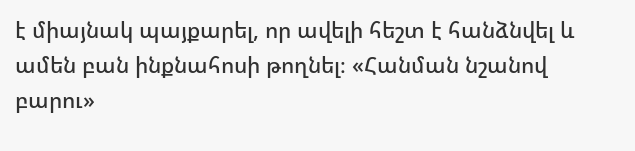է միայնակ պայքարել, որ ավելի հեշտ է հանձնվել և ամեն բան ինքնահոսի թողնել։ «Հանման նշանով բարու»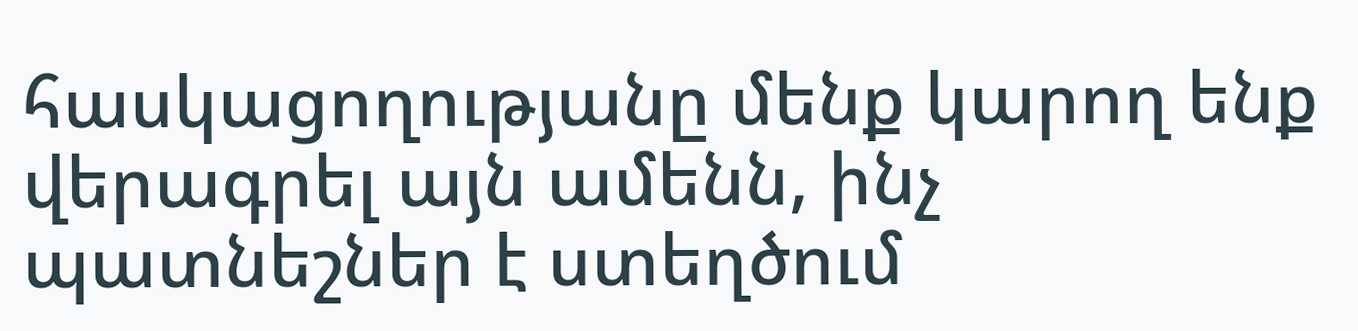հասկացողությանը մենք կարող ենք վերագրել այն ամենն, ինչ պատնեշներ է ստեղծում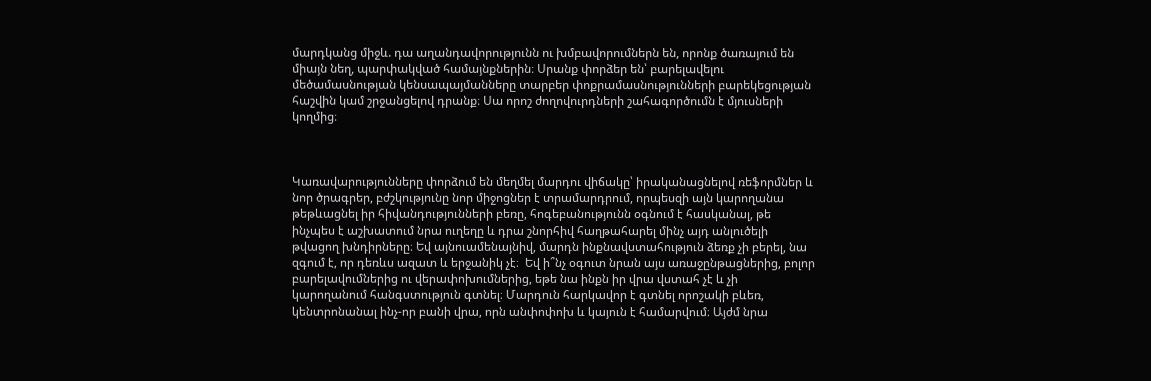մարդկանց միջև. դա աղանդավորությունն ու խմբավորումներն են, որոնք ծառայում են միայն նեղ, պարփակված համայնքներին։ Սրանք փորձեր են՝ բարելավելու մեծամասնության կենսապայմանները տարբեր փոքրամասնությունների բարեկեցության հաշվին կամ շրջանցելով դրանք։ Սա որոշ ժողովուրդների շահագործումն է մյուսների կողմից։



Կառավարությունները փորձում են մեղմել մարդու վիճակը՝ իրականացնելով ռեֆորմներ և նոր ծրագրեր, բժշկությունը նոր միջոցներ է տրամարդրում, որպեսզի այն կարողանա թեթևացնել իր հիվանդությունների բեռը, հոգեբանությունն օգնում է հասկանալ, թե ինչպես է աշխատում նրա ուղեղը և դրա շնորհիվ հաղթահարել մինչ այդ անլուծելի թվացող խնդիրները։ Եվ այնուամենայնիվ, մարդն ինքնավստահություն ձեռք չի բերել, նա զգում է, որ դեռևս ազատ և երջանիկ չէ։  Եվ ի՞նչ օգուտ նրան այս առաջընթացներից, բոլոր բարելավումներից ու վերափոխումներից, եթե նա ինքն իր վրա վստահ չէ և չի կարողանում հանգստություն գտնել։ Մարդուն հարկավոր է գտնել որոշակի բևեռ, կենտրոնանալ ինչ-որ բանի վրա, որն անփոփոխ և կայուն է համարվում։ Այժմ նրա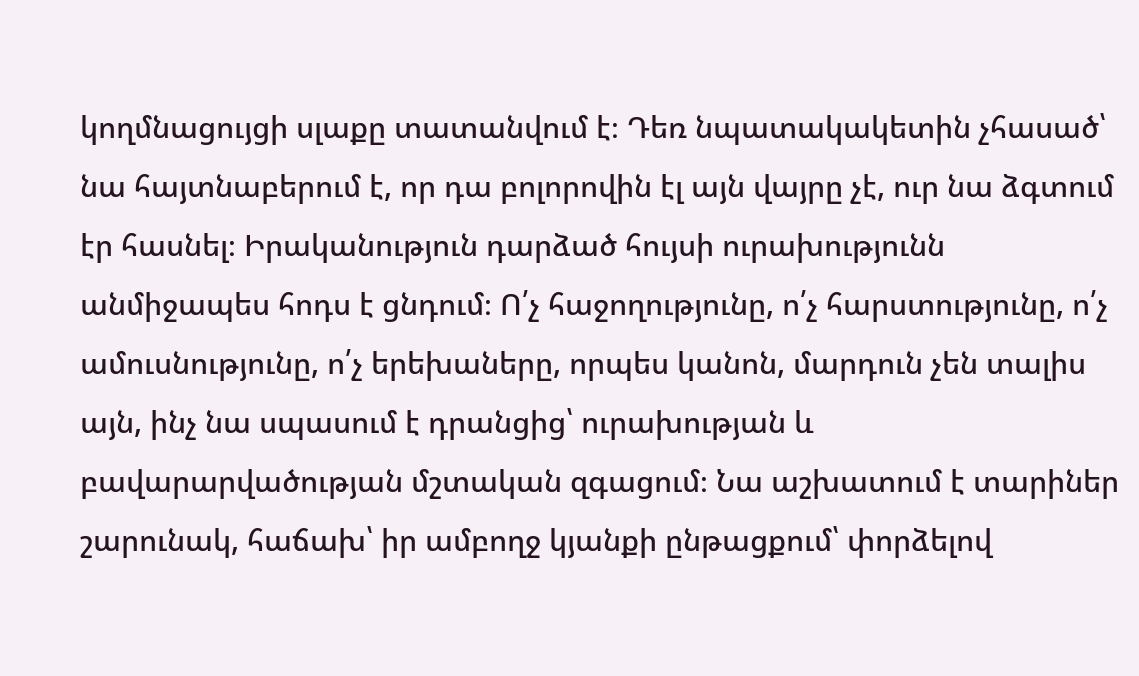կողմնացույցի սլաքը տատանվում է։ Դեռ նպատակակետին չհասած՝ նա հայտնաբերում է, որ դա բոլորովին էլ այն վայրը չէ, ուր նա ձգտում էր հասնել։ Իրականություն դարձած հույսի ուրախությունն անմիջապես հոդս է ցնդում։ Ո՛չ հաջողությունը, ո՛չ հարստությունը, ո՛չ ամուսնությունը, ո՛չ երեխաները, որպես կանոն, մարդուն չեն տալիս այն, ինչ նա սպասում է դրանցից՝ ուրախության և բավարարվածության մշտական զգացում։ Նա աշխատում է տարիներ շարունակ, հաճախ՝ իր ամբողջ կյանքի ընթացքում՝ փորձելով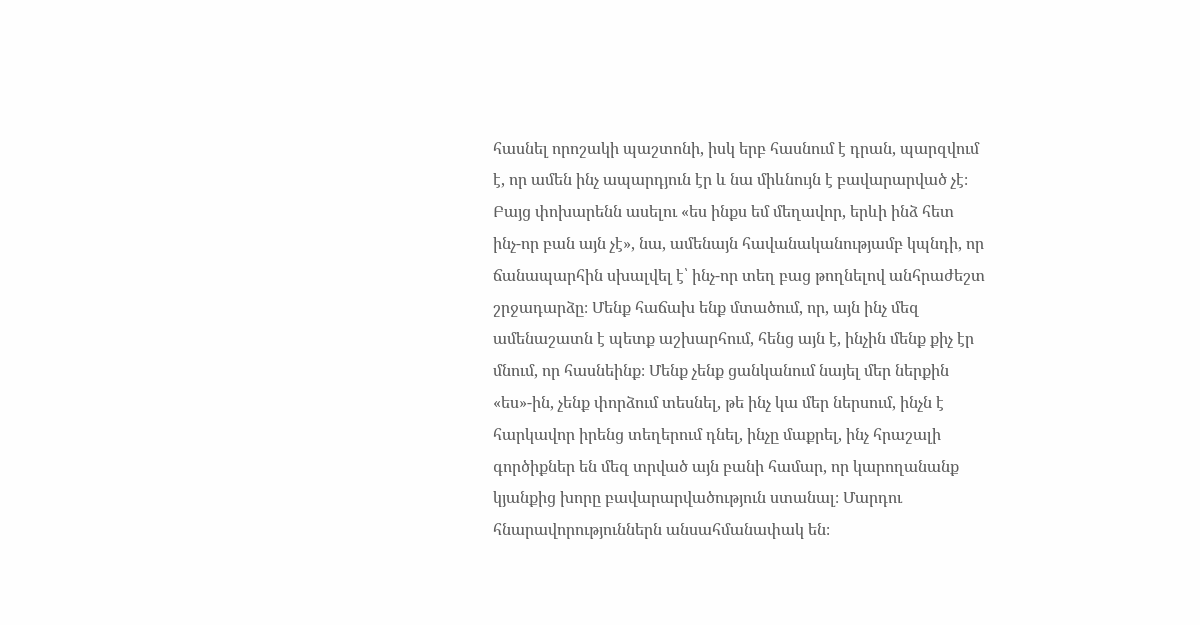հասնել որոշակի պաշտոնի, իսկ երբ հասնում է դրան, պարզվում է, որ ամեն ինչ ապարդյուն էր և նա միևնույն է բավարարված չէ։ Բայց փոխարենն ասելու «ես ինքս եմ մեղավոր, երևի ինձ հետ ինչ-որ բան այն չէ», նա, ամենայն հավանականությամբ կպնդի, որ ճանապարհին սխալվել է՝ ինչ-որ տեղ բաց թողնելով անհրաժեշտ շրջադարձը։ Մենք հաճախ ենք մտածում, որ, այն ինչ մեզ ամենաշատն է պետք աշխարհում, հենց այն է, ինչին մենք քիչ էր մնում, որ հասնեինք։ Մենք չենք ցանկանում նայել մեր ներքին «ես»-ին, չենք փորձում տեսնել, թե ինչ կա մեր ներսում, ինչն է հարկավոր իրենց տեղերում դնել, ինչը մաքրել, ինչ հրաշալի գործիքներ են մեզ տրված այն բանի համար, որ կարողանանք կյանքից խորը բավարարվածություն ստանալ։ Մարդու հնարավորություններն անսահմանափակ են։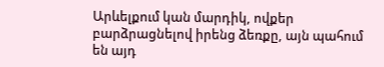Արևելքում կան մարդիկ, ովքեր բարձրացնելով իրենց ձեռքը, այն պահում են այդ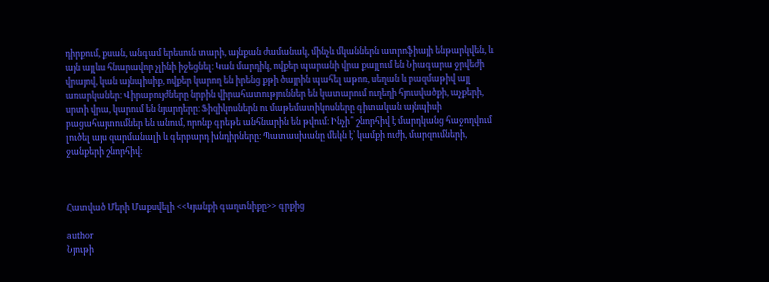դիրքում, քսան, անգամ երեսուն տարի, այնքան ժամանակ, մինչև մկաններն ատրոֆիայի ենթարկվեն, և այն այլևս հնարավոր չլինի իջեցնել։ Կան մարդիկ, ովքեր պարանի վրա քայլում են Նիագարա ջրվեժի վրայով, կան այնպիսիք, ովքեր կարող են իրենց քթի ծայրին պահել աթոռ, սեղան և բազմաթիվ այլ առարկաներ։ Վիրաբույժները նրբին վիրահատություններ են կատարում ուղեղի հյուսվածքի, աչքերի, սրտի վրա, կարում են նյարդերը։ Ֆիզիկոսներն ու մաթեմատիկոսները գիտական այնպիսի բացահայտումներ են անում, որոնք գրեթե անհնարին են թվում։ Ինչի՞ շնորհիվ է մարդկանց հաջողվում լուծել այս զարմանալի և գերբարդ խնդիրները։ Պատասխանը մեկն է՝ կամքի ուժի, մարզումների, ջանքերի շնորհիվ։



Հատված Մերի Մաքսվելի <<Կյանքի գաղտնիքը>> գրքից

author
Նյութի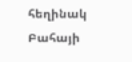հեղինակ
Բահայի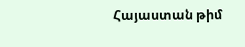Հայաստան թիմ